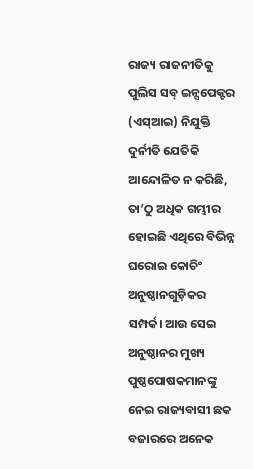ରାଜ୍ୟ ରାଜନୀତିକୁ ପୁଲିସ ସବ୍ ଇନ୍ସପେକ୍ଟର (ଏସ୍ଆଇ) ନିଯୁକ୍ତି ଦୁର୍ନୀତି ଯେତିକି ଆନ୍ଦୋଳିତ ନ କରିଛି, ତା’ଠୁ ଅଧିକ ଗମ୍ଭୀର ହୋଇଛି ଏଥିରେ ବିଭିନ୍ନ ଘରୋଇ କୋଚିଂ ଅନୁଷ୍ଠାନଗୁଡ଼ିକର ସମ୍ପର୍କ। ଆଉ ସେଇ ଅନୁଷ୍ଠାନର ମୁଖ୍ୟ ପୁଷ୍ଠପୋଷକମାନଙ୍କୁ ନେଇ ରାଜ୍ୟବାସୀ ଛକ ବଜାରରେ ଅନେକ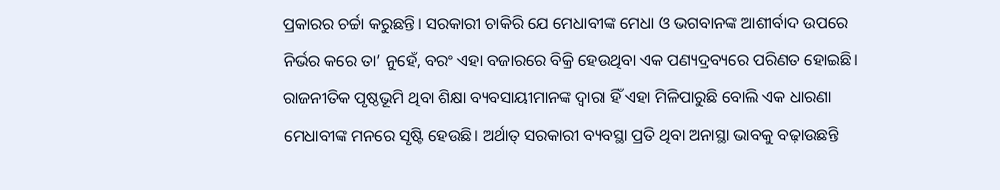ପ୍ରକାରର ଚର୍ଚ୍ଚା କରୁଛନ୍ତି। ସରକାରୀ ଚାକିରି ଯେ ମେଧାବୀଙ୍କ ମେଧା ଓ ଭଗବାନଙ୍କ ଆଶୀର୍ବାଦ ଉପରେ ନିର୍ଭର କରେ ତା’ ନୁହେଁ, ବରଂ ଏହା ବଜାରରେ ବିକ୍ରି ହେଉଥିବା ଏକ ପଣ୍ୟଦ୍ରବ୍ୟରେ ପରିଣତ ହୋଇଛି। ରାଜନୀତିକ ପୃଷ୍ଠଭୂମି ଥିବା ଶିକ୍ଷା ବ୍ୟବସାୟୀମାନଙ୍କ ଦ୍ୱାରା ହିଁ ଏହା ମିଳିପାରୁଛି ବୋଲି ଏକ ଧାରଣା ମେଧାବୀଙ୍କ ମନରେ ସୃଷ୍ଟି ହେଉଛି। ଅର୍ଥାତ୍ ସରକାରୀ ବ୍ୟବସ୍ଥା ପ୍ରତି ଥିବା ଅନାସ୍ଥା ଭାବକୁ ବଢ଼ାଉଛନ୍ତି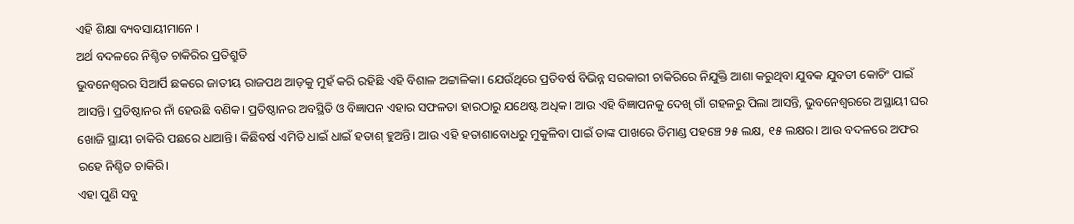ଏହି ଶିକ୍ଷା ବ୍ୟବସାୟୀମାନେ ।
ଅର୍ଥ ବଦଳରେ ନିଶ୍ଚିତ ଚାକିରିର ପ୍ରତିଶ୍ରୁତି
ଭୁବନେଶ୍ୱରର ସିଆର୍ପି ଛକରେ ଜାତୀୟ ରାଜପଥ ଆଡ଼କୁ ମୁହଁ କରି ରହିଛି ଏହି ବିଶାଳ ଅଟ୍ଟାଳିକା। ଯେଉଁଥିରେ ପ୍ରତିବର୍ଷ ବିଭିନ୍ନ ସରକାରୀ ଚାକିରିରେ ନିଯୁକ୍ତି ଆଶା କରୁଥିବା ଯୁବକ ଯୁବତୀ କୋଚିଂ ପାଇଁ ଆସନ୍ତି। ପ୍ରତିଷ୍ଠାନର ନାଁ ହେଉଛି ବଣିକ। ପ୍ରତିଷ୍ଠାନର ଅବସ୍ଥିତି ଓ ବିଜ୍ଞାପନ ଏହାର ସଫଳତା ହାରଠାରୁ ଯଥେଷ୍ଟ ଅଧିକ। ଆଉ ଏହି ବିଜ୍ଞାପନକୁ ଦେଖି ଗାଁ ଗହଳରୁ ପିଲା ଆସନ୍ତି, ଭୁବନେଶ୍ୱରରେ ଅସ୍ଥାୟୀ ଘର ଖୋଜି ସ୍ଥାୟୀ ଚାକିରି ପଛରେ ଧାଆନ୍ତି। କିଛିବର୍ଷ ଏମିତି ଧାଇଁ ଧାଇଁ ହତାଶ୍ ହୁଅନ୍ତି। ଆଉ ଏହି ହତାଶାବୋଧରୁ ମୁକୁଳିବା ପାଇଁ ତାଙ୍କ ପାଖରେ ଡିମାଣ୍ଡ ପହଞ୍ଚେ ୨୫ ଲକ୍ଷ, ୧୫ ଲକ୍ଷର। ଆଉ ବଦଳରେ ଅଫର ରହେ ନିଶ୍ଚିତ ଚାକିରି।
ଏହା ପୁଣି ସବୁ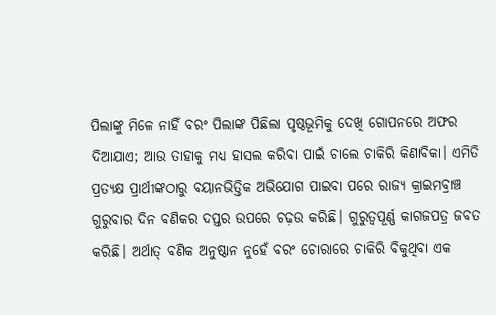ପିଲାଙ୍କୁ ମିଳେ ନାହିଁ ବରଂ ପିଲାଙ୍କ ପିଛିଲା ପୃଷ୍ଠଭୂମିକୁ ଦେଖି ଗୋପନରେ ଅଫର ଦିଆଯାଏ; ଆଉ ତାହାକୁ ମଧ୍ୟ ହାସଲ କରିବା ପାଇଁ ଚାଲେ ଚାକିରି କିଣାବିକା। ଏମିତି ପ୍ରତ୍ୟକ୍ଷ ପ୍ରାର୍ଥୀଙ୍କଠାରୁ ବୟାନଭିତ୍ତିକ ଅଭିଯୋଗ ପାଇବା ପରେ ରାଜ୍ୟ କ୍ରାଇମବ୍ରାଞ୍ଚ ଗୁରୁବାର ଦିନ ବଣିକର ଦପ୍ତର ଉପରେ ଚଢ଼ଉ କରିଛି। ଗୁରୁତ୍ୱପୂର୍ଣ୍ଣ କାଗଜପତ୍ର ଜବତ କରିଛି। ଅର୍ଥାତ୍ ବଣିକ ଅନୁଷ୍ଠାନ ନୁହେଁ ବରଂ ଚୋରାରେ ଚାକିରି ବିକୁଥିବା ଏକ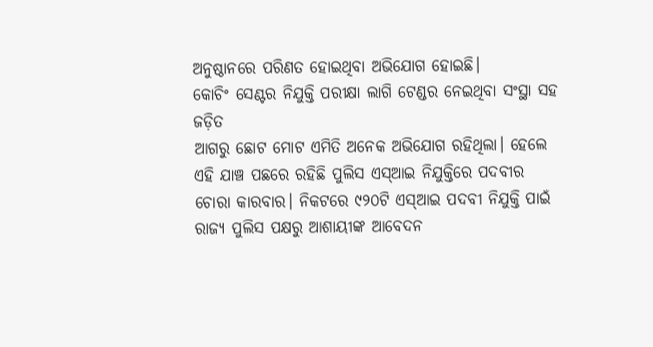ଅନୁଷ୍ଠାନରେ ପରିଣତ ହୋଇଥିବା ଅଭିଯୋଗ ହୋଇଛି।
କୋଚିଂ ସେଣ୍ଟର ନିଯୁକ୍ତି ପରୀକ୍ଷା ଲାଗି ଟେଣ୍ଡର ନେଇଥିବା ସଂସ୍ଥା ସହ ଜଡ଼ିତ
ଆଗରୁ ଛୋଟ ମୋଟ ଏମିତି ଅନେକ ଅଭିଯୋଗ ରହିଥିଲା। ହେଲେ ଏହି ଯାଞ୍ଚ ପଛରେ ରହିଛି ପୁଲିସ ଏସ୍ଆଇ ନିଯୁକ୍ତିରେ ପଦବୀର ଚୋରା କାରବାର। ନିକଟରେ ୯୨୦ଟି ଏସ୍ଆଇ ପଦବୀ ନିଯୁକ୍ତି ପାଇଁ ରାଜ୍ୟ ପୁଲିସ ପକ୍ଷରୁ ଆଶାୟୀଙ୍କ ଆବେଦନ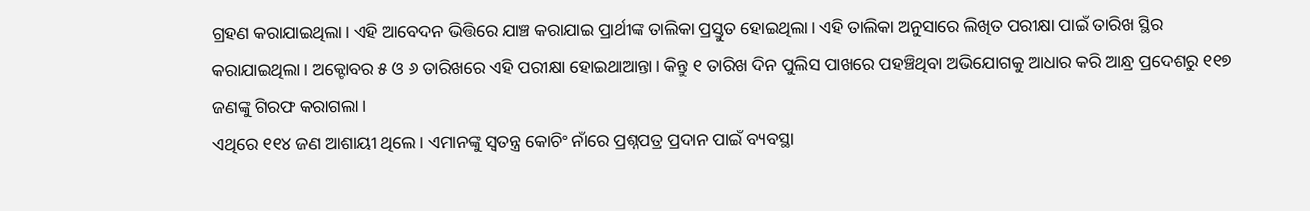ଗ୍ରହଣ କରାଯାଇଥିଲା। ଏହି ଆବେଦନ ଭିତ୍ତିରେ ଯାଞ୍ଚ କରାଯାଇ ପ୍ରାର୍ଥୀଙ୍କ ତାଲିକା ପ୍ରସ୍ତୁତ ହୋଇଥିଲା। ଏହି ତାଲିକା ଅନୁସାରେ ଲିଖିତ ପରୀକ୍ଷା ପାଇଁ ତାରିଖ ସ୍ଥିର କରାଯାଇଥିଲା। ଅକ୍ଟୋବର ୫ ଓ ୬ ତାରିଖରେ ଏହି ପରୀକ୍ଷା ହୋଇଥାଆନ୍ତା। କିନ୍ତୁ ୧ ତାରିଖ ଦିନ ପୁଲିସ ପାଖରେ ପହଞ୍ଚିଥିବା ଅଭିଯୋଗକୁ ଆଧାର କରି ଆନ୍ଧ୍ର ପ୍ରଦେଶରୁ ୧୧୭ ଜଣଙ୍କୁ ଗିରଫ କରାଗଲା।
ଏଥିରେ ୧୧୪ ଜଣ ଆଶାୟୀ ଥିଲେ। ଏମାନଙ୍କୁ ସ୍ୱତନ୍ତ୍ର କୋଚିଂ ନାଁରେ ପ୍ରଶ୍ନପତ୍ର ପ୍ରଦାନ ପାଇଁ ବ୍ୟବସ୍ଥା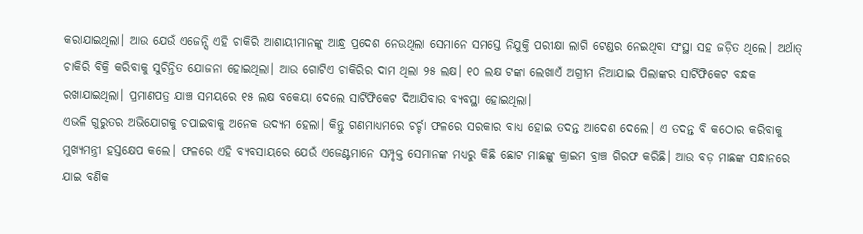କରାଯାଇଥିଲା। ଆଉ ଯେଉଁ ଏଜେନ୍ସି ଏହି ଚାକିରି ଆଶାୟୀମାନଙ୍କୁ ଆନ୍ଧ୍ର ପ୍ରଦେଶ ନେଉଥିଲା ସେମାନେ ସମସ୍ତେ ନିଯୁକ୍ତି ପରୀକ୍ଷା ଲାଗି ଟେଣ୍ଡର ନେଇଥିବା ସଂସ୍ଥା ସହ ଜଡ଼ିତ ଥିଲେ। ଅର୍ଥାତ୍ ଚାକିରି ବିକ୍ରି କରିବାକୁ ସୁଚିନ୍ତିତ ଯୋଜନା ହୋଇଥିଲା। ଆଉ ଗୋଟିଏ ଚାକିରିର ଦାମ ଥିଲା ୨୫ ଲକ୍ଷ। ୧୦ ଲକ୍ଷ ଟଙ୍କା ଲେଖାଏଁ ଅଗ୍ରୀମ ନିଆଯାଇ ପିଲାଙ୍କର ସାର୍ଟିଫିକେଟ ବନ୍ଧକ ରଖାଯାଇଥିଲା। ପ୍ରମାଣପତ୍ର ଯାଞ୍ଚ ସମୟରେ ୧୫ ଲକ୍ଷ ବକେୟା ଦେଲେ ସାର୍ଟିଫିକେଟ ଦିଆଯିବାର ବ୍ୟବସ୍ଥା ହୋଇଥିଲା।
ଏଭଳି ଗୁରୁତର ଅଭିଯୋଗକୁ ଚପାଇବାକୁ ଅନେକ ଉଦ୍ୟମ ହେଲା। କିନ୍ତୁ ଗଣମାଧ୍ୟମରେ ଚର୍ଚ୍ଚା ଫଳରେ ସରକାର ବାଧ୍ୟ ହୋଇ ତଦନ୍ତ ଆଦେଶ ଦେଲେ। ଏ ତଦନ୍ତ ବି କଠୋର କରିବାକୁ ମୁଖ୍ୟମନ୍ତ୍ରୀ ହସ୍ତକ୍ଷେପ କଲେ। ଫଳରେ ଏହି ବ୍ୟବସାୟରେ ଯେଉଁ ଏଜେଣ୍ଟମାନେ ସମ୍ପୃକ୍ତ ସେମାନଙ୍କ ମଧ୍ୟରୁ କିଛି ଛୋଟ ମାଛଙ୍କୁ କ୍ରାଇମ ବ୍ରାଞ୍ଚ ଗିରଫ କରିଛି। ଆଉ ବଡ଼ ମାଛଙ୍କ ସନ୍ଧାନରେ ଯାଇ ବଣିକ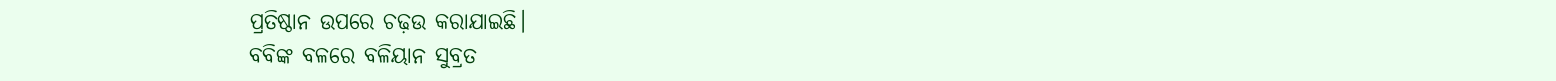ପ୍ରତିଷ୍ଠାନ ଉପରେ ଚଢ଼ଉ କରାଯାଇଛି।
ବବିଙ୍କ ବଳରେ ବଳିୟାନ ସୁବ୍ରତ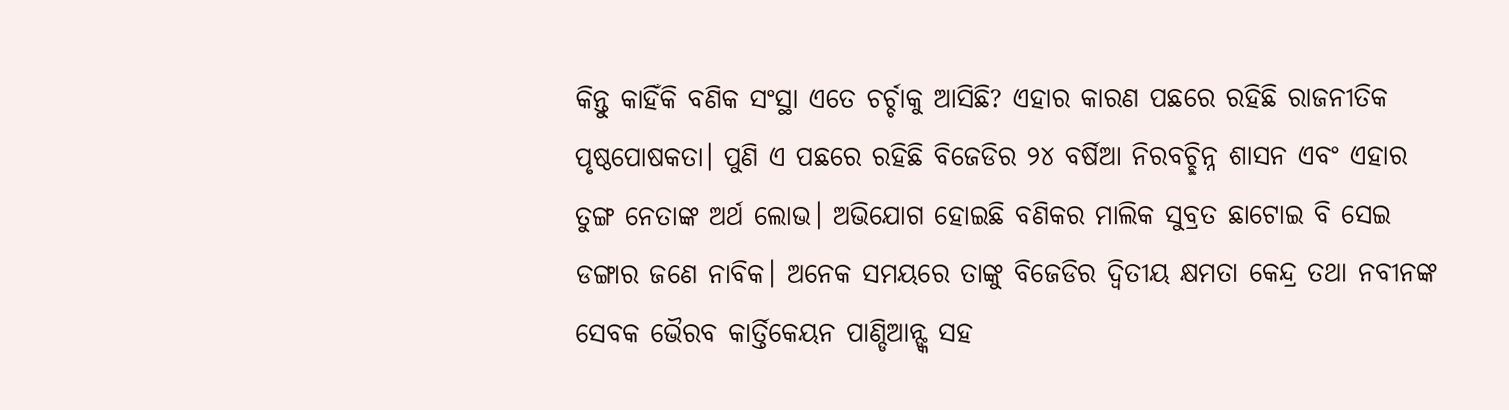କିନ୍ତୁ କାହିଁକି ବଣିକ ସଂସ୍ଥା ଏତେ ଚର୍ଚ୍ଚାକୁ ଆସିଛି? ଏହାର କାରଣ ପଛରେ ରହିଛି ରାଜନୀତିକ ପୃଷ୍ଠପୋଷକତା। ପୁଣି ଏ ପଛରେ ରହିଛି ବିଜେଡିର ୨୪ ବର୍ଷିଆ ନିରବଚ୍ଛିନ୍ନ ଶାସନ ଏବଂ ଏହାର ତୁଙ୍ଗ ନେତାଙ୍କ ଅର୍ଥ ଲୋଭ। ଅଭିଯୋଗ ହୋଇଛି ବଣିକର ମାଲିକ ସୁବ୍ରତ ଛାଟୋଇ ବି ସେଇ ଡଙ୍ଗାର ଜଣେ ନାବିକ। ଅନେକ ସମୟରେ ତାଙ୍କୁ ବିଜେଡିର ଦ୍ୱିତୀୟ କ୍ଷମତା କେନ୍ଦ୍ର ତଥା ନବୀନଙ୍କ ସେବକ ଭୈରବ କାର୍ତ୍ତିକେୟନ ପାଣ୍ଡିଆନ୍ଙ୍କ ସହ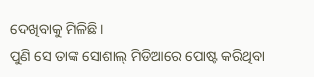ଦେଖିବାକୁ ମିଳିଛି।
ପୁଣି ସେ ତାଙ୍କ ସୋଶାଲ୍ ମିଡିଆରେ ପୋଷ୍ଟ କରିଥିବା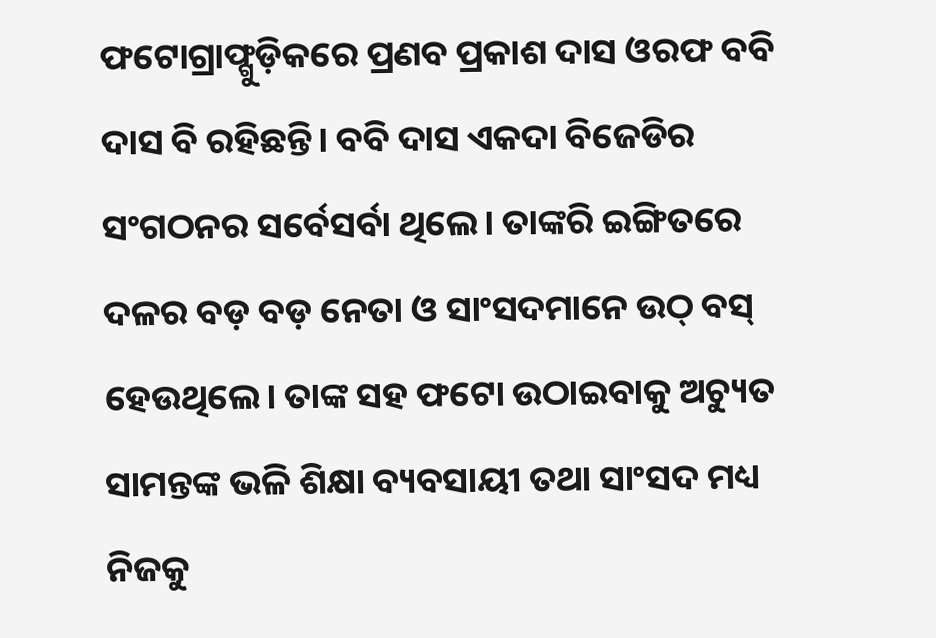ଫଟୋଗ୍ରାଫ୍ଗୁଡ଼ିକରେ ପ୍ରଣବ ପ୍ରକାଶ ଦାସ ଓରଫ ବବି ଦାସ ବି ରହିଛନ୍ତି। ବବି ଦାସ ଏକଦା ବିଜେଡିର ସଂଗଠନର ସର୍ବେସର୍ବା ଥିଲେ। ତାଙ୍କରି ଇଙ୍ଗିତରେ ଦଳର ବଡ଼ ବଡ଼ ନେତା ଓ ସାଂସଦମାନେ ଉଠ୍ ବସ୍ ହେଉଥିଲେ। ତାଙ୍କ ସହ ଫଟୋ ଉଠାଇବାକୁ ଅଚ୍ୟୁତ ସାମନ୍ତଙ୍କ ଭଳି ଶିକ୍ଷା ବ୍ୟବସାୟୀ ତଥା ସାଂସଦ ମଧ୍ୟ ନିଜକୁ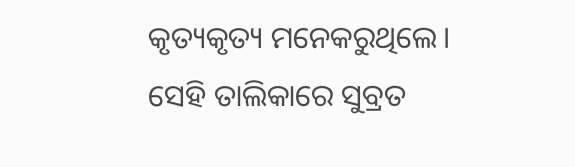କୃତ୍ୟକୃତ୍ୟ ମନେକରୁଥିଲେ।
ସେହି ତାଲିକାରେ ସୁବ୍ରତ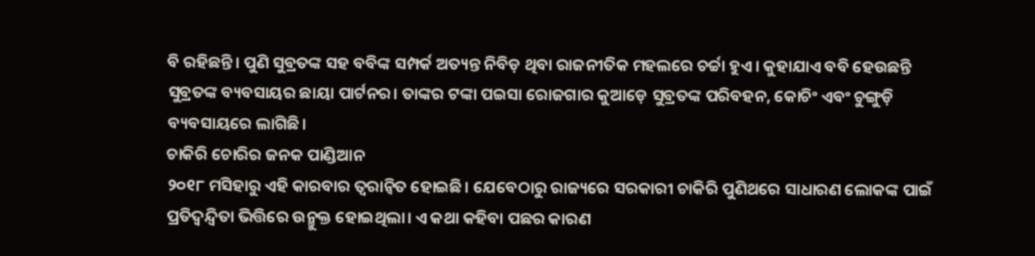ବି ରହିଛନ୍ତି। ପୁଣି ସୁବ୍ରତଙ୍କ ସହ ବବିଙ୍କ ସମ୍ପର୍କ ଅତ୍ୟନ୍ତ ନିବିଡ଼ ଥିବା ରାଜନୀତିକ ମହଲରେ ଚର୍ଚ୍ଚା ହୁଏ। କୁହାଯାଏ ବବି ହେଉଛନ୍ତି ସୁବ୍ରତଙ୍କ ବ୍ୟବସାୟର ଛାୟା ପାର୍ଟନର। ତାଙ୍କର ଟଙ୍କା ପଇସା ରୋଜଗାର କୁଆଡ଼େ ସୁବ୍ରତଙ୍କ ପରିବହନ, କୋଚିଂ ଏବଂ ଚୁଙ୍ଗୁଡ଼ି ବ୍ୟବସାୟରେ ଲାଗିଛି।
ଚାକିରି ଚୋରିର ଜନକ ପାଣ୍ଡିଆନ
୨୦୧୮ ମସିହାରୁ ଏହି କାରବାର ତ୍ୱରାନ୍ୱିତ ହୋଇଛି। ଯେବେଠାରୁ ରାଜ୍ୟରେ ସରକାରୀ ଚାକିରି ପୁଣିଥରେ ସାଧାରଣ ଲୋକଙ୍କ ପାଇଁ ପ୍ରତିଦ୍ୱନ୍ଦ୍ୱିତା ଭିତ୍ତିରେ ଉନ୍ମୁକ୍ତ ହୋଇଥିଲା। ଏ କଥା କହିବା ପଛର କାରଣ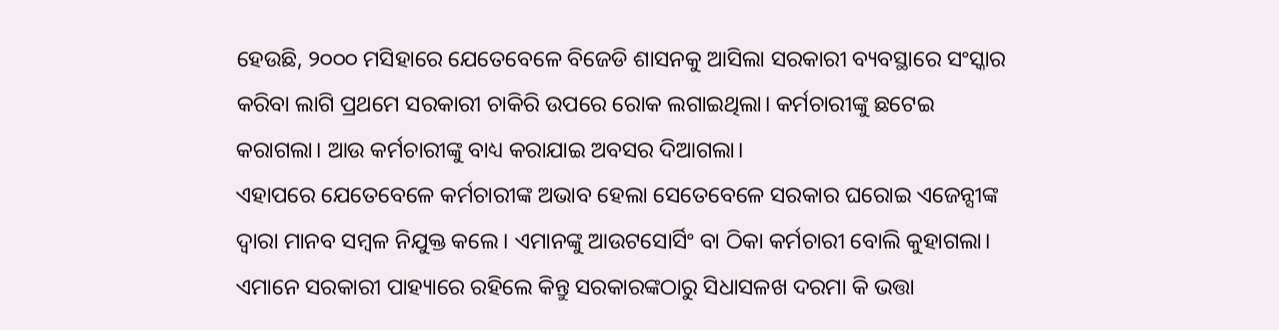ହେଉଛି, ୨୦୦୦ ମସିହାରେ ଯେତେବେଳେ ବିଜେଡି ଶାସନକୁ ଆସିଲା ସରକାରୀ ବ୍ୟବସ୍ଥାରେ ସଂସ୍କାର କରିବା ଲାଗି ପ୍ରଥମେ ସରକାରୀ ଚାକିରି ଉପରେ ରୋକ ଲଗାଇଥିଲା। କର୍ମଚାରୀଙ୍କୁ ଛଟେଇ କରାଗଲା। ଆଉ କର୍ମଚାରୀଙ୍କୁ ବାଧ୍ୟ କରାଯାଇ ଅବସର ଦିଆଗଲା।
ଏହାପରେ ଯେତେବେଳେ କର୍ମଚାରୀଙ୍କ ଅଭାବ ହେଲା ସେତେବେଳେ ସରକାର ଘରୋଇ ଏଜେନ୍ସୀଙ୍କ ଦ୍ୱାରା ମାନବ ସମ୍ବଳ ନିଯୁକ୍ତ କଲେ। ଏମାନଙ୍କୁ ଆଉଟସୋର୍ସିଂ ବା ଠିକା କର୍ମଚାରୀ ବୋଲି କୁହାଗଲା। ଏମାନେ ସରକାରୀ ପାହ୍ୟାରେ ରହିଲେ କିନ୍ତୁ ସରକାରଙ୍କଠାରୁ ସିଧାସଳଖ ଦରମା କି ଭତ୍ତା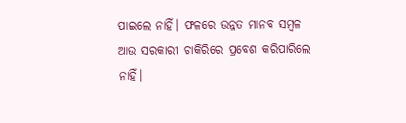ପାଇଲେ ନାହିଁ। ଫଳରେ ଉନ୍ନତ ମାନବ ସମ୍ବଳ ଆଉ ସରକାରୀ ଚାକିରିରେ ପ୍ରବେଶ କରିପାରିଲେ ନାହିଁ।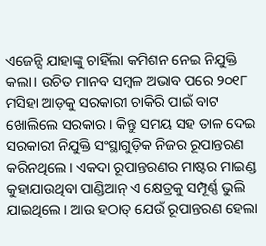ଏଜେନ୍ସି ଯାହାଙ୍କୁ ଚାହିଁଲା କମିଶନ ନେଇ ନିଯୁକ୍ତି କଲା। ଉଚିତ ମାନବ ସମ୍ବଳ ଅଭାବ ପରେ ୨୦୧୮ ମସିହା ଆଡ଼କୁ ସରକାରୀ ଚାକିରି ପାଇଁ ବାଟ ଖୋଲିଲେ ସରକାର। କିନ୍ତୁ ସମୟ ସହ ତାଳ ଦେଇ ସରକାରୀ ନିଯୁକ୍ତି ସଂସ୍ଥାଗୁଡ଼ିକ ନିଜର ରୂପାନ୍ତରଣ କରିନଥିଲେ। ଏକଦା ରୂପାନ୍ତରଣର ମାଷ୍ଟର ମାଇଣ୍ଡ କୁହାଯାଉଥିବା ପାଣ୍ଡିଆନ୍ ଏ କ୍ଷେତ୍ରକୁ ସମ୍ପୂର୍ଣ୍ଣ ଭୁଲି ଯାଇଥିଲେ। ଆଉ ହଠାତ୍ ଯେଉଁ ରୂପାନ୍ତରଣ ହେଲା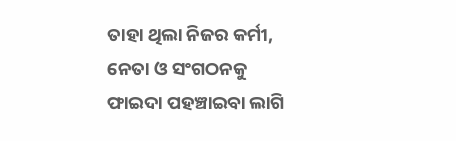ତାହା ଥିଲା ନିଜର କର୍ମୀ, ନେତା ଓ ସଂଗଠନକୁ ଫାଇଦା ପହଞ୍ଚାଇବା ଲାଗି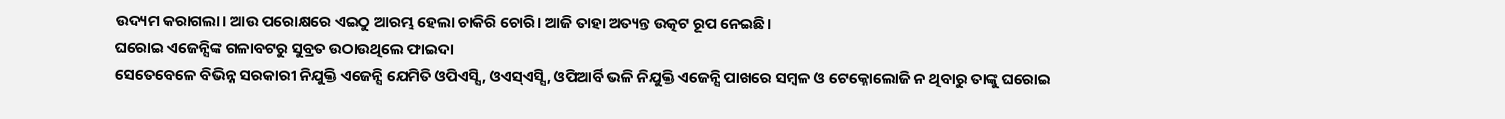ଉଦ୍ୟମ କରାଗଲା। ଆଉ ପରୋକ୍ଷରେ ଏଇଠୁ ଆରମ୍ଭ ହେଲା ଚାକିରି ଚୋରି। ଆଜି ତାହା ଅତ୍ୟନ୍ତ ଉତ୍କଟ ରୂପ ନେଇଛି।
ଘରୋଇ ଏଜେନ୍ସିଙ୍କ ଗଳାବଟରୁ ସୁବ୍ରତ ଉଠାଉଥିଲେ ଫାଇଦା
ସେତେବେଳେ ବିଭିନ୍ନ ସରକାରୀ ନିଯୁକ୍ତି ଏଜେନ୍ସି ଯେମିତି ଓପିଏସ୍ସି, ଓଏସ୍ଏସ୍ସି, ଓପିଆର୍ବି ଭଳି ନିଯୁକ୍ତି ଏଜେନ୍ସି ପାଖରେ ସମ୍ବଳ ଓ ଟେକ୍ନୋଲୋଜି ନ ଥିବାରୁ ତାଙ୍କୁ ଘରୋଇ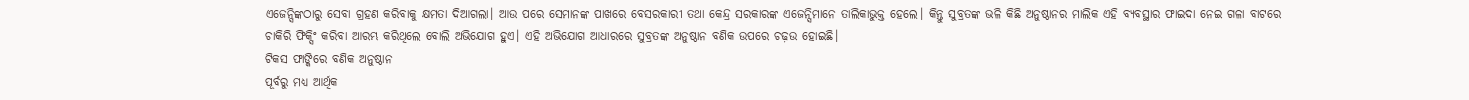ଏଜେନ୍ସିଙ୍କଠାରୁ ସେବା ଗ୍ରହଣ କରିବାକୁ କ୍ଷମତା ଦିଆଗଲା। ଆଉ ପରେ ସେମାନଙ୍କ ପାଖରେ ବେସରକାରୀ ତଥା କେନ୍ଦ୍ର ସରକାରଙ୍କ ଏଜେନ୍ସିମାନେ ତାଲିକାଭୁକ୍ତ ହେଲେ। କିନ୍ତୁ ସୁବ୍ରତଙ୍କ ଭଳି କିଛି ଅନୁଷ୍ଠାନର ମାଲିକ ଏହି ବ୍ୟବସ୍ଥାର ଫାଇଦା ନେଇ ଗଳା ବାଟରେ ଚାକିରି ଫିକ୍ସିଂ କରିବା ଆରମ୍ଭ କରିଥିଲେ ବୋଲି ଅଭିଯୋଗ ହୁଏ। ଏହି ଅଭିଯୋଗ ଆଧାରରେ ସୁବ୍ରତଙ୍କ ଅନୁଷ୍ଠାନ ବଣିକ ଉପରେ ଚଢ଼ଉ ହୋଇଛି।
ଟିକସ ଫାଙ୍କିରେ ବଣିକ ଅନୁଷ୍ଠାନ
ପୂର୍ବରୁ ମଧ୍ୟ ଆର୍ଥିକ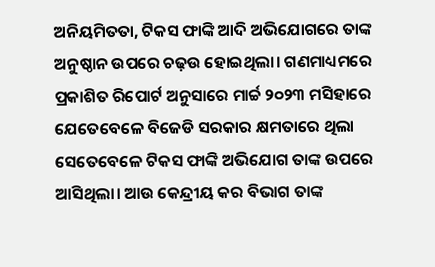ଅନିୟମିତତା, ଟିକସ ଫାଙ୍କି ଆଦି ଅଭିଯୋଗରେ ତାଙ୍କ ଅନୁଷ୍ଠାନ ଉପରେ ଚଢ଼ଉ ହୋଇଥିଲା। ଗଣମାଧ୍ୟମରେ ପ୍ରକାଶିତ ରିପୋର୍ଟ ଅନୁସାରେ ମାର୍ଚ୍ଚ ୨୦୨୩ ମସିହାରେ ଯେତେବେଳେ ବିଜେଡି ସରକାର କ୍ଷମତାରେ ଥିଲା ସେତେବେଳେ ଟିକସ ଫାଙ୍କି ଅଭିଯୋଗ ତାଙ୍କ ଉପରେ ଆସିଥିଲା। ଆଉ କେନ୍ଦ୍ରୀୟ କର ବିଭାଗ ତାଙ୍କ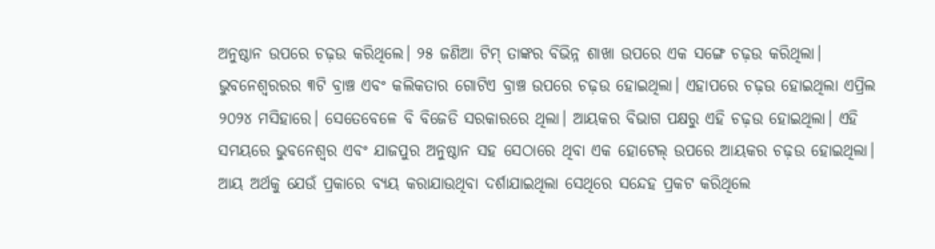ଅନୁଷ୍ଠାନ ଉପରେ ଚଢ଼ଉ କରିଥିଲେ। ୨୫ ଜଣିଆ ଟିମ୍ ତାଙ୍କର ବିଭିନ୍ନ ଶାଖା ଉପରେ ଏକ ସଙ୍ଗେ ଚଢ଼ଉ କରିଥିଲା। ଭୁବନେଶ୍ୱରରର ୩ଟି ବ୍ରାଞ୍ଚ ଏବଂ କଲିକତାର ଗୋଟିଏ ବ୍ରାଞ୍ଚ ଉପରେ ଚଢ଼ଉ ହୋଇଥିଲା। ଏହାପରେ ଚଢ଼ଉ ହୋଇଥିଲା ଏପ୍ରିଲ ୨୦୨୪ ମସିହାରେ। ସେତେବେଳେ ବି ବିଜେଡି ସରକାରରେ ଥିଲା। ଆୟକର ବିଭାଗ ପକ୍ଷରୁ ଏହି ଚଢ଼ଉ ହୋଇଥିଲା। ଏହି ସମୟରେ ଭୁବନେଶ୍ୱର ଏବଂ ଯାଜପୁର ଅନୁଷ୍ଠାନ ସହ ସେଠାରେ ଥିବା ଏକ ହୋଟେଲ୍ ଉପରେ ଆୟକର ଚଢ଼ଉ ହୋଇଥିଲା। ଆୟ ଅର୍ଥକୁ ଯେଉଁ ପ୍ରକାରେ ବ୍ୟୟ କରାଯାଉଥିବା ଦର୍ଶାଯାଇଥିଲା ସେଥିରେ ସନ୍ଦେହ ପ୍ରକଟ କରିଥିଲେ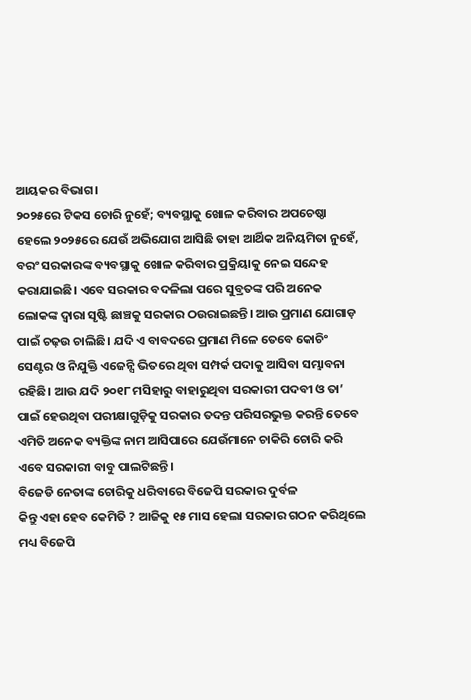ଆୟକର ବିଭାଗ।
୨୦୨୫ରେ ଟିକସ ଚୋରି ନୁହେଁ; ବ୍ୟବସ୍ଥାକୁ ଖୋଳ କରିବାର ଅପଚେଷ୍ଠା
ହେଲେ ୨୦୨୫ରେ ଯେଉଁ ଅଭିଯୋଗ ଆସିଛି ତାହା ଆର୍ଥିକ ଅନିୟମିତା ନୁହେଁ, ବରଂ ସରକାରଙ୍କ ବ୍ୟବସ୍ଥାକୁ ଖୋଳ କରିବାର ପ୍ରକ୍ରିୟାକୁ ନେଇ ସନ୍ଦେହ କରାଯାଇଛି। ଏବେ ସରକାର ବଦଳିଲା ପରେ ସୁବ୍ରତଙ୍କ ପରି ଅନେକ ଲୋକଙ୍କ ଦ୍ୱାରା ସୃଷ୍ଟି ଛାଞ୍ଚକୁ ସରକାର ଠଉରାଇଛନ୍ତି। ଆଉ ପ୍ରମାଣ ଯୋଗାଡ଼ ପାଇଁ ଚଢ଼ଉ ଚାଲିଛି। ଯଦି ଏ ବାବଦରେ ପ୍ରମାଣ ମିଳେ ତେବେ କୋଚିଂ ସେଣ୍ଟର ଓ ନିଯୁକ୍ତି ଏଜେନ୍ସି ଭିତରେ ଥିବା ସମ୍ପର୍କ ପଦାକୁ ଆସିବା ସମ୍ଭାବନା ରହିଛି। ଆଉ ଯଦି ୨୦୧୮ ମସିହାରୁ ବାହାରୁଥିବା ସରକାରୀ ପଦବୀ ଓ ତା’ ପାଇଁ ହେଉଥିବା ପରୀକ୍ଷାଗୁଡ଼ିକୁ ସରକାର ତଦନ୍ତ ପରିସରଭୁକ୍ତ କରନ୍ତି ତେବେ ଏମିତି ଅନେକ ବ୍ୟକ୍ତିଙ୍କ ନାମ ଆସିପାରେ ଯେଉଁମାନେ ଚାକିରି ଚୋରି କରି ଏବେ ସରକାରୀ ବାବୁ ପାଲଟିଛନ୍ତି।
ବିଜେଡି ନେତାଙ୍କ ଚୋରିକୁ ଧରିବାରେ ବିଜେପି ସରକାର ଦୁର୍ବଳ
କିନ୍ତୁ ଏହା ହେବ କେମିତି ? ଆଜିକୁ ୧୫ ମାସ ହେଲା ସରକାର ଗଠନ କରିଥିଲେ ମଧ୍ୟ ବିଜେପି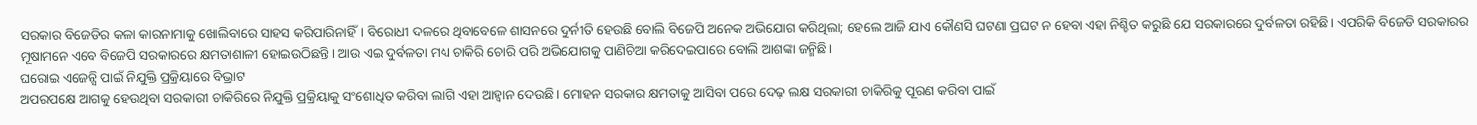ସରକାର ବିଜେଡିର କଳା କାରନାମାକୁ ଖୋଲିବାରେ ସାହସ କରିପାରିନାହିଁ। ବିରୋଧୀ ଦଳରେ ଥିବାବେଳେ ଶାସନରେ ଦୁର୍ନୀତି ହେଉଛି ବୋଲି ବିଜେପି ଅନେକ ଅଭିଯୋଗ କରିଥିଲା; ହେଲେ ଆଜି ଯାଏ କୌଣସି ଘଟଣା ପ୍ରଘଟ ନ ହେବା ଏହା ନିଶ୍ଚିତ କରୁଛି ଯେ ସରକାରରେ ଦୁର୍ବଳତା ରହିଛି। ଏପରିକି ବିଜେଡି ସରକାରର ମୂଷାମନେ ଏବେ ବିଜେପି ସରକାରରେ କ୍ଷମତାଶାଳୀ ହୋଇଉଠିଛନ୍ତି। ଆଉ ଏଇ ଦୁର୍ବଳତା ମଧ୍ୟ ଚାକିରି ଚୋରି ପରି ଅଭିଯୋଗକୁ ପାଣିଚିଆ କରିଦେଇପାରେ ବୋଲି ଆଶଙ୍କା ଜନ୍ମିଛି।
ଘରୋଇ ଏଜେନ୍ସି ପାଇଁ ନିଯୁକ୍ତି ପ୍ରକ୍ରିୟାରେ ବିଭ୍ରାଟ
ଅପରପକ୍ଷେ ଆଗକୁ ହେଉଥିବା ସରକାରୀ ଚାକିରିରେ ନିଯୁକ୍ତି ପ୍ରକ୍ରିୟାକୁ ସଂଶୋଧିତ କରିବା ଲାଗି ଏହା ଆହ୍ୱାନ ଦେଉଛି। ମୋହନ ସରକାର କ୍ଷମତାକୁ ଆସିବା ପରେ ଦେଢ଼ ଲକ୍ଷ ସରକାରୀ ଚାକିରିକୁ ପୂରଣ କରିବା ପାଇଁ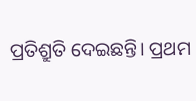ପ୍ରତିଶ୍ରୁତି ଦେଇଛନ୍ତି। ପ୍ରଥମ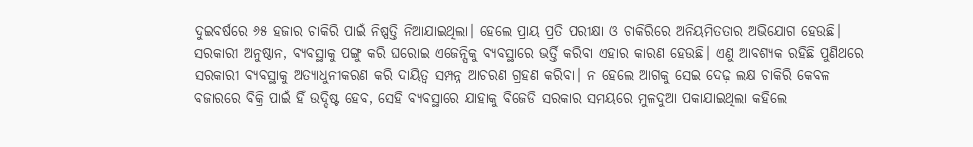ଦୁଇବର୍ଷରେ ୬୫ ହଜାର ଚାକିରି ପାଇଁ ନିଷ୍ପତ୍ତି ନିଆଯାଇଥିଲା। ହେଲେ ପ୍ରାୟ ପ୍ରତି ପରୀକ୍ଷା ଓ ଚାକିରିରେ ଅନିୟମିତତାର ଅଭିଯୋଗ ହେଉଛି। ସରକାରୀ ଅନୁଷ୍ଠାନ, ବ୍ୟବସ୍ଥାକୁ ପଙ୍ଗୁ କରି ଘରୋଇ ଏଜେନ୍ସିକୁ ବ୍ୟବସ୍ଥାରେ ଭର୍ତ୍ତି କରିବା ଏହାର କାରଣ ହେଉଛି। ଏଣୁ ଆବଶ୍ୟକ ରହିଛି ପୁଣିଥରେ ସରକାରୀ ବ୍ୟବସ୍ଥାକୁ ଅତ୍ୟାଧୁନୀକରଣ କରି ଦାୟିତ୍ୱ ସମ୍ପନ୍ନ ଆଚରଣ ଗ୍ରହଣ କରିବା। ନ ହେଲେ ଆଗକୁ ସେଇ ଦେଢ଼ ଲକ୍ଷ ଚାକିରି କେବଳ ବଜାରରେ ବିକ୍ରି ପାଇଁ ହିଁ ଉଦ୍ଦିଷ୍ଟ ହେବ, ସେହି ବ୍ୟବସ୍ଥାରେ ଯାହାକୁ ବିଜେଡି ସରକାର ସମୟରେ ମୁଳଦୁଆ ପକାଯାଇଥିଲା କହିଲେ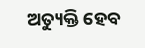ଅତ୍ୟୁକ୍ତି ହେବ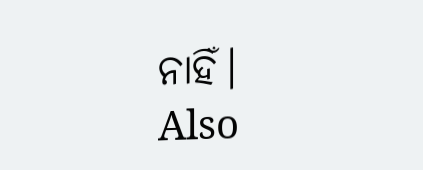ନାହିଁ।
Also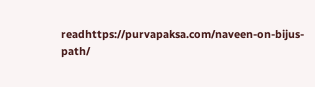readhttps://purvapaksa.com/naveen-on-bijus-path/